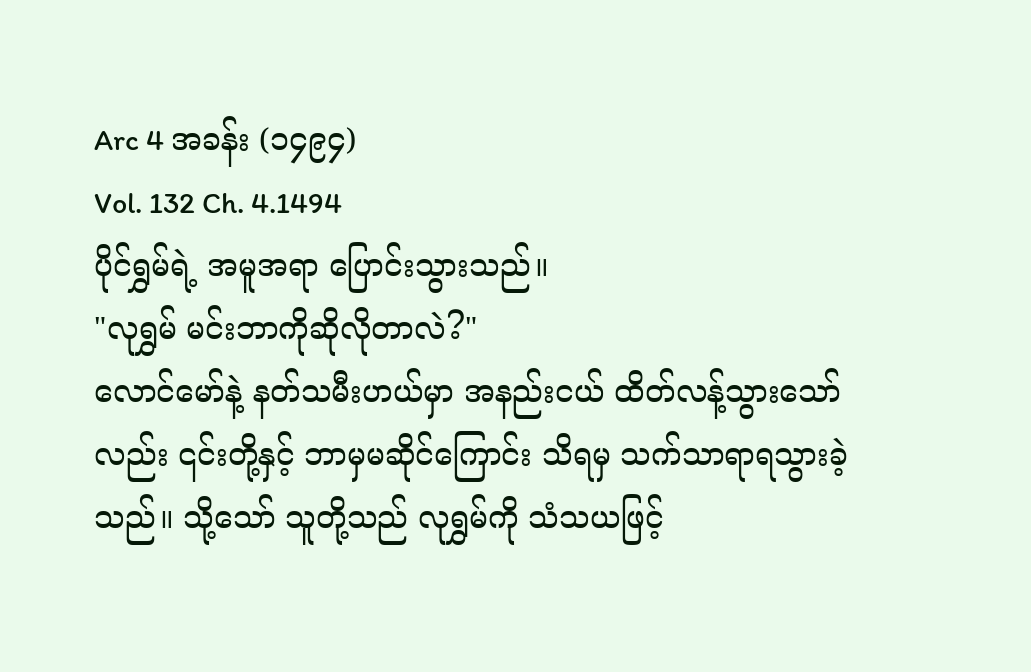Arc 4 အခန်း (၁၄၉၄)
Vol. 132 Ch. 4.1494
ပိုင်ရွှမ်ရဲ့ အမူအရာ ပြောင်းသွားသည်။
"လုရွှမ် မင်းဘာကိုဆိုလိုတာလဲ?"
လောင်မော်နဲ့ နတ်သမီးဟယ်မှာ အနည်းငယ် ထိတ်လန့်သွားသော်လည်း ၎င်းတို့နှင့် ဘာမှမဆိုင်ကြောင်း သိရမှ သက်သာရာရသွားခဲ့သည်။ သို့သော် သူတို့သည် လုရွှမ်ကို သံသယဖြင့်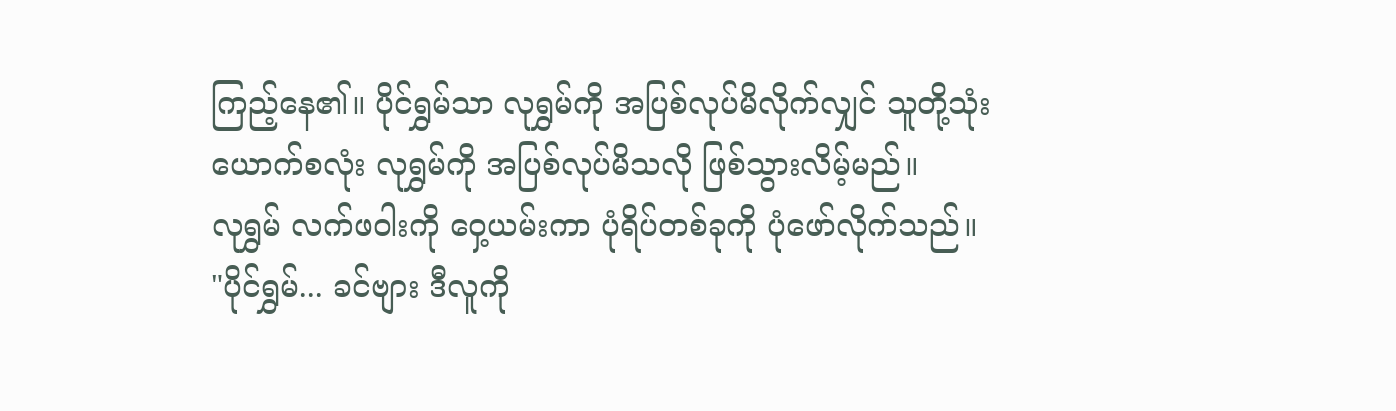ကြည့်နေ၏။ ပိုင်ရွှမ်သာ လုရွှမ်ကို အပြစ်လုပ်မိလိုက်လျှင် သူတို့သုံးယောက်စလုံး လုရွှမ်ကို အပြစ်လုပ်မိသလို ဖြစ်သွားလိမ့်မည်။
လုရွှမ် လက်ဖဝါးကို ဝှေ့ယမ်းကာ ပုံရိပ်တစ်ခုကို ပုံဖော်လိုက်သည်။
"ပိုင်ရွှမ်... ခင်ဗျား ဒီလူကို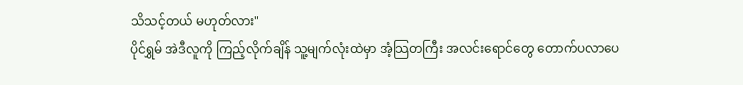သိသင့်တယ် မဟုတ်လား"
ပိုင်ရွှမ် အဲဒီလူကို ကြည့်လိုက်ချိန် သူ့မျက်လုံးထဲမှာ အံ့သြတကြီး အလင်းရောင်တွေ တောက်ပလာပေ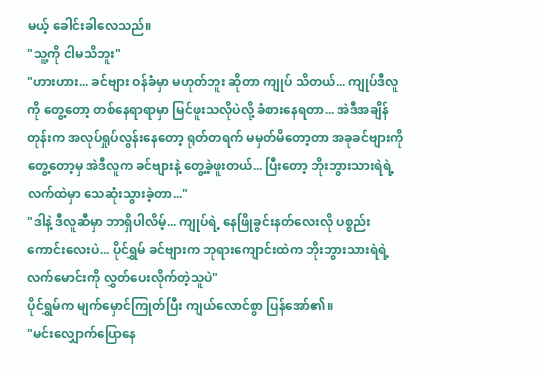မယ့် ခေါင်းခါလေသည်။
"သူ့ကို ငါမသိဘူး"
"ဟားဟား... ခင်ဗျား ဝန်ခံမှာ မဟုတ်ဘူး ဆိုတာ ကျုပ် သိတယ်... ကျုပ်ဒီလူကို တွေ့တော့ တစ်နေရာရာမှာ မြင်ဖူးသလိုပဲလို့ ခံစားနေရတာ... အဲဒီအချိန်တုန်းက အလုပ်ရှုပ်လွန်းနေတော့ ရုတ်တရက် မမှတ်မိတော့တာ အခုခင်ဗျားကိုတွေ့တော့မှ အဲဒီလူက ခင်ဗျားနဲ့ တွေ့ခဲ့ဖူးတယ်... ပြီးတော့ ဘိုးဘွားသားရဲရဲ့ လက်ထဲမှာ သေဆုံးသွားခဲ့တာ..."
"ဒါနဲ့ ဒီလူဆီမှာ ဘာရှိပါလိမ့်... ကျုပ်ရဲ့ နေဖြိုခွင်းနတ်လေးလို ပစ္စည်းကောင်းလေးပဲ... ပိုင်ရွှမ် ခင်ဗျားက ဘုရားကျောင်းထဲက ဘိုးဘွားသားရဲရဲ့ လက်မောင်းကို လွှတ်ပေးလိုက်တဲ့သူပဲ"
ပိုင်ရွှမ်က မျက်မှောင်ကြုတ်ပြီး ကျယ်လောင်စွာ ပြန်အော်၏။
"မင်းလျှောက်ပြောနေ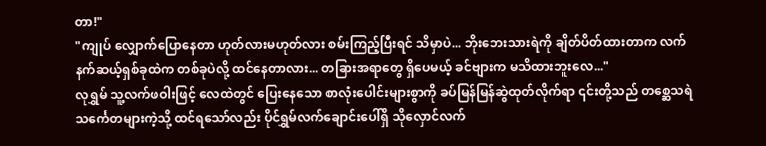တာ!"
"ကျုပ် လျှောက်ပြောနေတာ ဟုတ်လားမဟုတ်လား စမ်းကြည့်ပြီးရင် သိမှာပဲ... ဘိုးဘေးသားရဲကို ချိတ်ပိတ်ထားတာက လက်နက်ဆယ့်ရှစ်ခုထဲက တစ်ခုပဲလို့ ထင်နေတာလား... တခြားအရာတွေ ရှိပေမယ့် ခင်ဗျားက မသိထားဘူးလေ..."
လုရွှမ် သူ့လက်ဖဝါးဖြင့် လေထဲတွင် ပြေးနေသော စာလုံးပေါင်းများစွာကို ခပ်မြန်မြန်ဆွဲထုတ်လိုက်ရာ ၎င်းတို့သည် တစ္ဆေသရဲ သင်္ကေတများကဲ့သို့ ထင်ရသော်လည်း ပိုင်ရွှမ်လက်ချောင်းပေါ်ရှိ သိုလှောင်လက်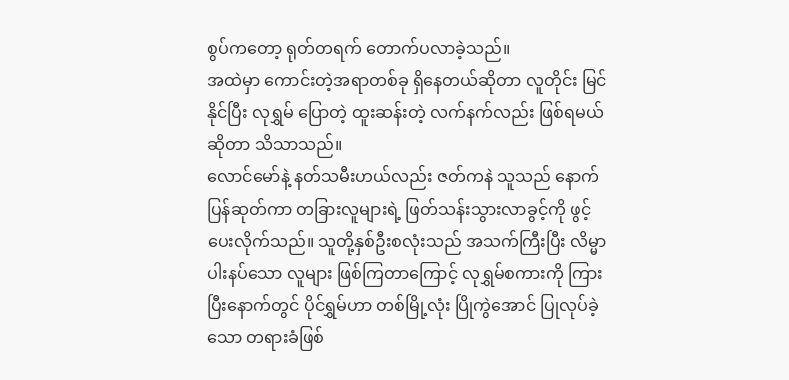စွပ်ကတော့ ရုတ်တရက် တောက်ပလာခဲ့သည်။
အထဲမှာ ကောင်းတဲ့အရာတစ်ခု ရှိနေတယ်ဆိုတာ လူတိုင်း မြင်နိုင်ပြီး လုရွှမ် ပြောတဲ့ ထူးဆန်းတဲ့ လက်နက်လည်း ဖြစ်ရမယ်ဆိုတာ သိသာသည်။
လောင်မော်နဲ့ နတ်သမီးဟယ်လည်း ဇတ်ကနဲ သူသည် နောက်ပြန်ဆုတ်ကာ တခြားလူများရဲ့ ဖြတ်သန်းသွားလာခွင့်ကို ဖွင့်ပေးလိုက်သည်။ သူတို့နှစ်ဦးစလုံးသည် အသက်ကြီးပြီး လိမ္မာပါးနပ်သော လူများ ဖြစ်ကြတာကြောင့် လုရွှမ်စကားကို ကြားပြီးနောက်တွင် ပိုင်ရွှမ်ဟာ တစ်မြို့လုံး ပြိုကွဲအောင် ပြုလုပ်ခဲ့သော တရားခံဖြစ်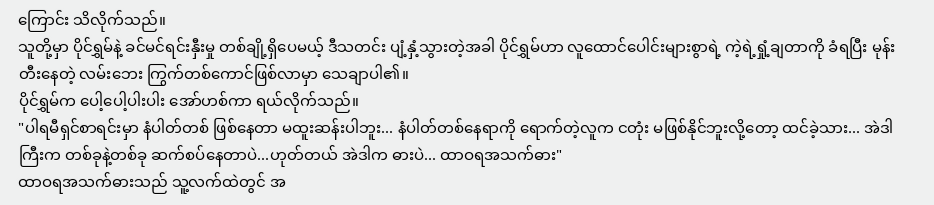ကြောင်း သိလိုက်သည်။
သူတို့မှာ ပိုင်ရွှမ်နဲ့ ခင်မင်ရင်းနှီးမှု တစ်ချို့ရှိပေမယ့် ဒီသတင်း ပျံ့နှံ့သွားတဲ့အခါ ပိုင်ရွှမ်ဟာ လူထောင်ပေါင်းများစွာရဲ့ ကဲ့ရဲ့ရှုံ့ချတာကို ခံရပြီး မုန်းတီးနေတဲ့ လမ်းဘေး ကြွက်တစ်ကောင်ဖြစ်လာမှာ သေချာပါ၏။
ပိုင်ရွှမ်က ပေါ့ပေါ့ပါးပါး အော်ဟစ်ကာ ရယ်လိုက်သည်။
"ပါရမီရှင်စာရင်းမှာ နံပါတ်တစ် ဖြစ်နေတာ မထူးဆန်းပါဘူး... နံပါတ်တစ်နေရာကို ရောက်တဲ့လူက ငတုံး မဖြစ်နိုင်ဘူးလို့တော့ ထင်ခဲ့သား... အဲဒါကြီးက တစ်ခုနဲ့တစ်ခု ဆက်စပ်နေတာပဲ...ဟုတ်တယ် အဲဒါက ဓားပဲ... ထာဝရအသက်ဓား"
ထာဝရအသက်ဓားသည် သူ့လက်ထဲတွင် အ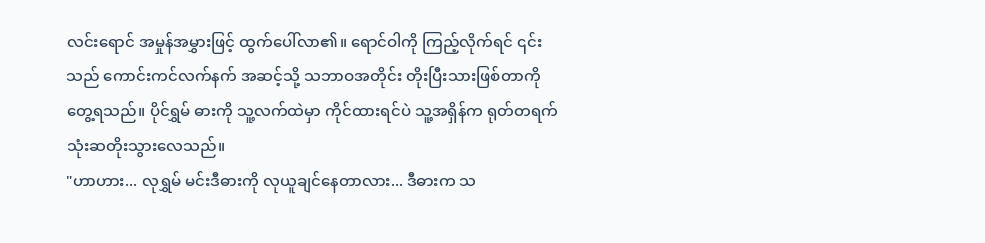လင်းရောင် အမှုန်အမွှားဖြင့် ထွက်ပေါ်လာ၏။ ရောင်ဝါကို ကြည့်လိုက်ရင် ၎င်းသည် ကောင်းကင်လက်နက် အဆင့်သို့ သဘာဝအတိုင်း တိုးပြီးသားဖြစ်တာကို တွေ့ရသည်။ ပိုင်ရွှမ် ဓားကို သူ့လက်ထဲမှာ ကိုင်ထားရင်ပဲ သူ့အရှိန်က ရုတ်တရက် သုံးဆတိုးသွားလေသည်။
"ဟာဟား... လုရွှမ် မင်းဒီဓားကို လုယူချင်နေတာလား... ဒီဓားက သ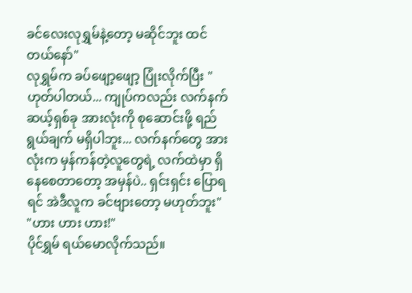ခင်လေးလုရွှမ်နဲ့တော့ မဆိုင်ဘူး ထင်တယ်နော်"
လုရွှမ်က ခပ်ဖျော့ဖျော့ ပြုံးလိုက်ပြီး "ဟုတ်ပါတယ်... ကျုပ်ကလည်း လက်နက် ဆယ့်ရှစ်ခု အားလုံးကို စုဆောင်းဖို့ ရည်ရွယ်ချက် မရှိပါဘူး... လက်နက်တွေ အားလုံးက မှန်ကန်တဲ့လူတွေရဲ့ လက်ထဲမှာ ရှိနေစေတာတော့ အမှန်ပဲ.. ရှင်းရှင်း ပြောရရင် အဲဒီလူက ခင်ဗျားတော့ မဟုတ်ဘူး"
"ဟား ဟား ဟား!"
ပိုင်ရွှမ် ရယ်မောလိုက်သည်။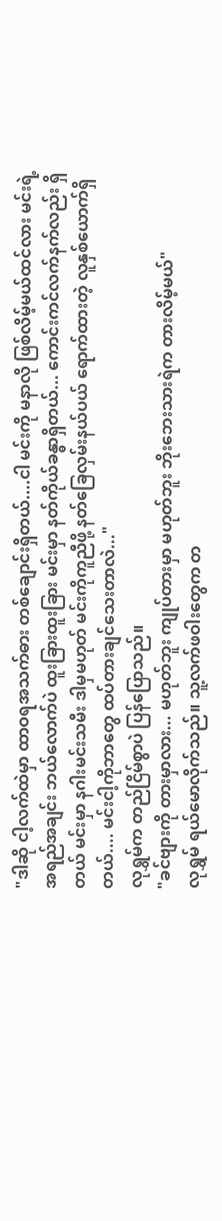"ဒါဆို ငါ့လက်ထဲမှာ ထာဝရအသက်ဓား တစ်ချောင်းရှိတယ်....ငါ မင်းကို မနာလို ဖြစ်လိမ့်မယ်ထင်လား မင်းရဲ့ အရည်အချင်း ဘယ်လောက်ပဲ ထူးခြားထူးခြား မင်းမှာ နတ်ကိုယ်ခန္ဓာရှိတယ်... ကောင်းကင်လက်နက်လည်း ရှိတယ် မင်းမှာ နဂါးမင်းသမီး ဒါမှမဟုတ် မင်းကိုကူညီဖို့ နတ်ခြေလှမ်းနယ်ပယ် ရောက်ထားတဲ့ လူနှစ်ယောက်ရှိတယ်.... မင်းငါ့ကိုဘာတွေ ထပ်တားချင်သေးတာလဲ..."
လုရွှမ်က တည်ငြိမ်စွာပဲ ပြန်ပြောသည်။
"ခင်ဗျားကို တားမှာလား... မဟုတ်ဘူး ကျုပ်တားမှာ မဟုတ်ဘူး ဘိုးဘေးသားရဲက တားလိမ့်မယ်"
လုရွှမ် ရယ်မောလိုက်သည်။ သူ့လက်ဖဝါးတွေက တ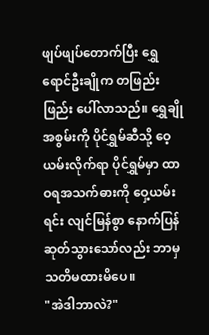ဖျပ်ဖျပ်တောက်ပြီး ရွှေရောင်ဦးချိုက တဖြည်းဖြည်း ပေါ်လာသည်။ ရွှေချိုအစွမ်းကို ပိုင်ရွှမ်ဆီသို့ ဝေ့ယမ်းလိုက်ရာ ပိုင်ရွှမ်မှာ ထာဝရအသက်ဓားကို ဝှေ့ယမ်းရင်း လျင်မြန်စွာ နောက်ပြန် ဆုတ်သွားသော်လည်း ဘာမှ သတိမထားမိပေ။
"အဲဒါဘာလဲ?"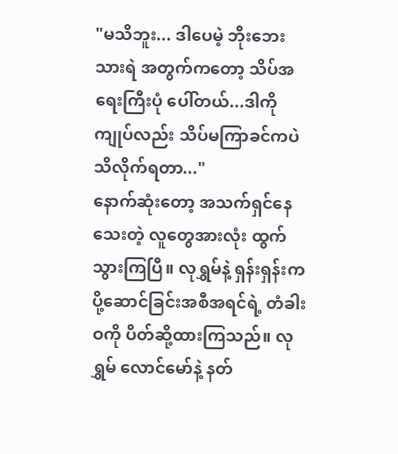"မသိဘူး... ဒါပေမဲ့ ဘိုးဘေးသားရဲ အတွက်ကတော့ သိပ်အရေးကြီးပုံ ပေါ်တယ်...ဒါကို ကျုပ်လည်း သိပ်မကြာခင်ကပဲ သိလိုက်ရတာ..."
နောက်ဆုံးတော့ အသက်ရှင်နေသေးတဲ့ လူတွေအားလုံး ထွက်သွားကြပြီ။ လုရွှမ်နဲ့ ရှန်းရှန်းက ပို့ဆောင်ခြင်းအစီအရင်ရဲ့ တံခါးဝကို ပိတ်ဆို့ထားကြသည်။ လုရွှမ် လောင်မော်နဲ့ နတ်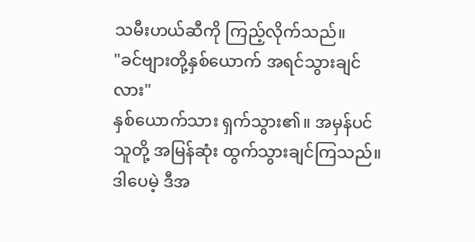သမီးဟယ်ဆီကို ကြည့်လိုက်သည်။
"ခင်ဗျားတို့နှစ်ယောက် အရင်သွားချင်လား"
နှစ်ယောက်သား ရှက်သွား၏။ အမှန်ပင် သူတို့ အမြန်ဆုံး ထွက်သွားချင်ကြသည်။ ဒါပေမဲ့ ဒီအ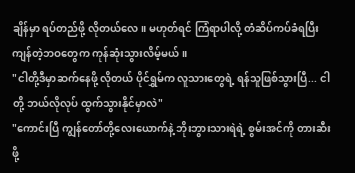ချိန်မှာ ရပ်တည်ဖို့ လိုတယ်လေ။ မဟုတ်ရင် ကြံရာပါလို့ တံဆိပ်ကပ်ခံရပြီး ကျန်တဲ့ဘဝတွေက ကုန်ဆုံးသွားလိမ့်မယ်။
"ငါတို့ဒီမှာဆက်နေဖို့ လိုတယ် ပိုင်ရွှမ်က လူသားတွေရဲ့ ရန်သူဖြစ်သွားပြီ... ငါတို့ ဘယ်လိုလုပ် ထွက်သွားနိုင်မှာလဲ"
"ကောင်းပြီ ကျွန်တော်တို့လေးယောက်နဲ့ ဘိုးဘွားသားရဲရဲ့ စွမ်းအင်ကို တားဆီးဖို့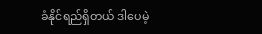ခံနိုင်ရည်ရှိတယ် ဒါပေမဲ့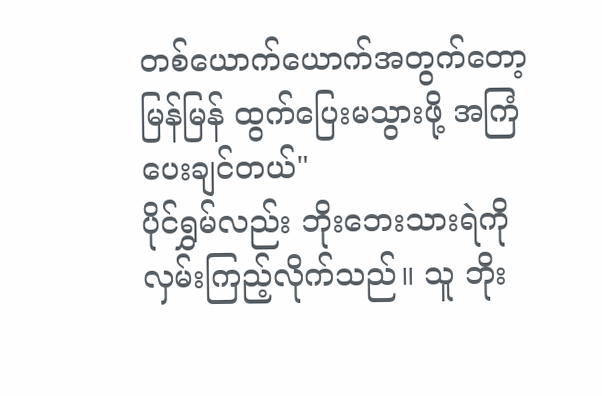တစ်ယောက်ယောက်အတွက်တော့ မြန်မြန် ထွက်ပြေးမသွားဖို့ အကြံပေးချင်တယ်"
ပိုင်ရွှမ်လည်း ဘိုးဘေးသားရဲကို လှမ်းကြည့်လိုက်သည်။ သူ ဘိုး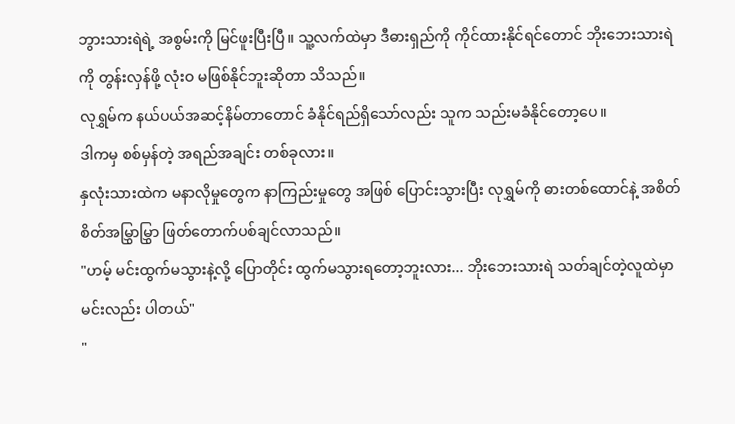ဘွားသားရဲရဲ့ အစွမ်းကို မြင်ဖူးပြီးပြီ။ သူ့လက်ထဲမှာ ဒီဓားရှည်ကို ကိုင်ထားနိုင်ရင်တောင် ဘိုးဘေးသားရဲကို တွန်းလှန်ဖို့ လုံးဝ မဖြစ်နိုင်ဘူးဆိုတာ သိသည်။
လုရွှမ်က နယ်ပယ်အဆင့်နိမ်တာတောင် ခံနိုင်ရည်ရှိသော်လည်း သူက သည်းမခံနိုင်တော့ပေ။
ဒါကမှ စစ်မှန်တဲ့ အရည်အချင်း တစ်ခုလား။
နှလုံးသားထဲက မနာလိုမှုတွေက နာကြည်းမှုတွေ အဖြစ် ပြောင်းသွားပြီး လုရွှမ်ကို ဓားတစ်ထောင်နဲ့ အစိတ်စိတ်အမြွှာမြွှာ ဖြတ်တောက်ပစ်ချင်လာသည်။
"ဟမ့် မင်းထွက်မသွားနဲ့လို့ ပြောတိုင်း ထွက်မသွားရတော့ဘူးလား... ဘိုးဘေးသားရဲ သတ်ချင်တဲ့လူထဲမှာ မင်းလည်း ပါတယ်"
"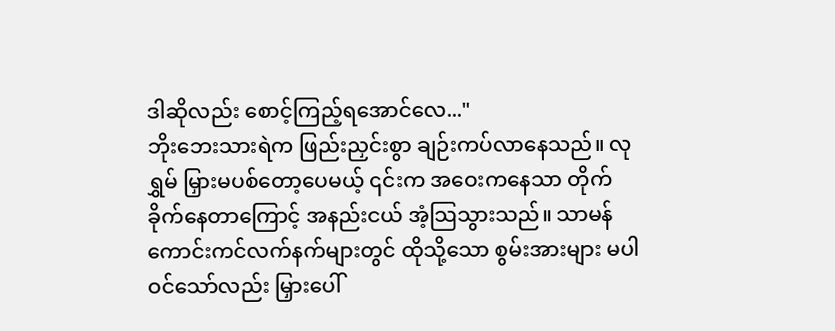ဒါဆိုလည်း စောင့်ကြည့်ရအောင်လေ..."
ဘိုးဘေးသားရဲက ဖြည်းညှင်းစွာ ချဉ်းကပ်လာနေသည်။ လုရွှမ် မြှားမပစ်တော့ပေမယ့် ၎င်းက အဝေးကနေသာ တိုက်ခိုက်နေတာကြောင့် အနည်းငယ် အံ့သြသွားသည်။ သာမန် ကောင်းကင်လက်နက်များတွင် ထိုသို့သော စွမ်းအားများ မပါဝင်သော်လည်း မြှားပေါ်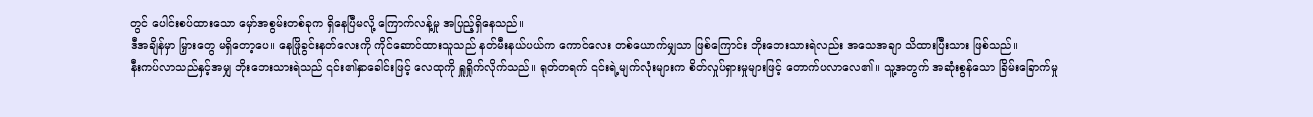တွင် ပေါင်းစပ်ထားသော မှော်အစွမ်းတစ်ခုက ရှိနေပြီမလို့ ကြောက်လန့်မှု အပြည့်ရှိနေသည်။
ဒီအချိန်မှာ မြှားတွေ မရှိတော့ပေ။ နေဖြိုခွင်းနတ်လေးကို ကိုင်ဆောင်ထားသူသည် နတ်မီးနယ်ပယ်က ကောင်လေး တစ်ယောက်မျှသာ ဖြစ်ကြောင်း ဘိုးဘေးသားရဲလည်း အသေအချာ သိထားပြီးသား ဖြစ်သည်။
နီးကပ်လာသည်နှင့်အမျှ ဘိုးဘေးသားရဲသည် ၎င်း၏နှာခေါင်းဖြင့် လေထုကို ရှူရှိုက်လိုက်သည်။ ရုတ်တရက် ၎င်းရဲ့မျက်လုံးများက စိတ်လှုပ်ရှားမှုများဖြင့် တောက်ပလာလေ၏။ သူ့အတွက် အဆုံးစွန်သော ခြိမ်းခြောက်မှု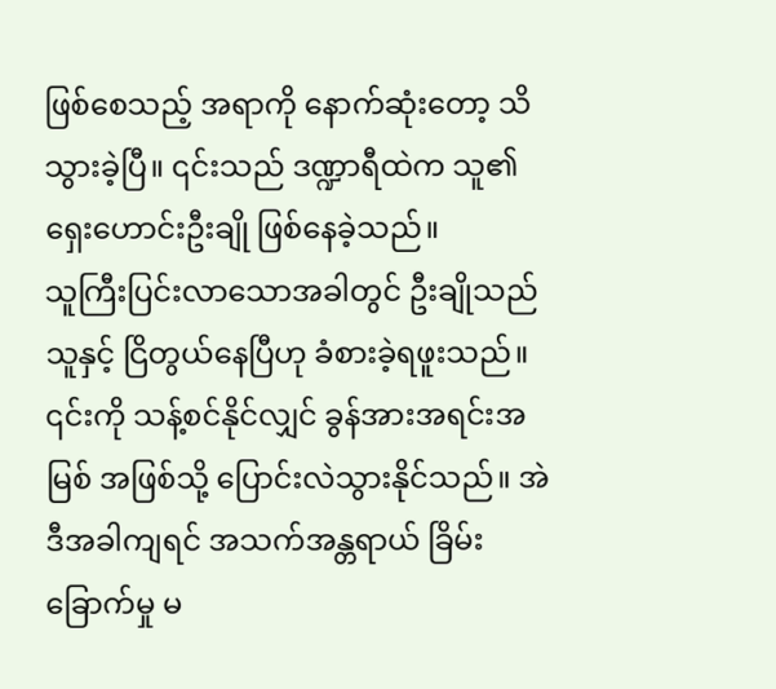ဖြစ်စေသည့် အရာကို နောက်ဆုံးတော့ သိသွားခဲ့ပြီ။ ၎င်းသည် ဒဏ္ဍာရီထဲက သူ၏ ရှေးဟောင်းဦးချို ဖြစ်နေခဲ့သည်။
သူကြီးပြင်းလာသောအခါတွင် ဦးချိုသည် သူနှင့် ငြိတွယ်နေပြီဟု ခံစားခဲ့ရဖူးသည်။ ၎င်းကို သန့်စင်နိုင်လျှင် ခွန်အားအရင်းအမြစ် အဖြစ်သို့ ပြောင်းလဲသွားနိုင်သည်။ အဲဒီအခါကျရင် အသက်အန္တရာယ် ခြိမ်းခြောက်မှု မ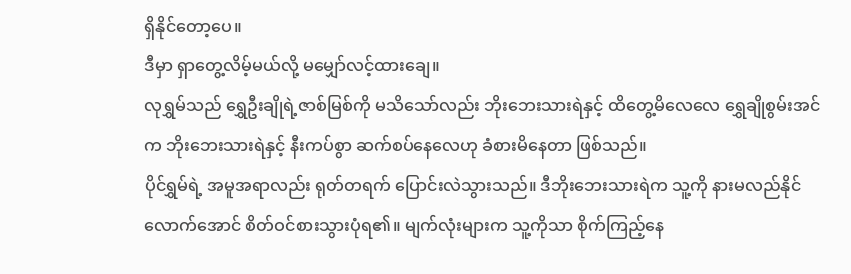ရှိနိုင်တော့ပေ။
ဒီမှာ ရှာတွေ့လိမ့်မယ်လို့ မမျှော်လင့်ထားချေ။
လုရွှမ်သည် ရွှေဦးချိုရဲ့ဇာစ်မြစ်ကို မသိသော်လည်း ဘိုးဘေးသားရဲနှင့် ထိတွေ့မိလေလေ ရွှေချိုစွမ်းအင်က ဘိုးဘေးသားရဲနှင့် နီးကပ်စွာ ဆက်စပ်နေလေဟု ခံစားမိနေတာ ဖြစ်သည်။
ပိုင်ရွှမ်ရဲ့ အမူအရာလည်း ရုတ်တရက် ပြောင်းလဲသွားသည်။ ဒီဘိုးဘေးသားရဲက သူ့ကို နားမလည်နိုင်လောက်အောင် စိတ်ဝင်စားသွားပုံရ၏။ မျက်လုံးများက သူ့ကိုသာ စိုက်ကြည့်နေ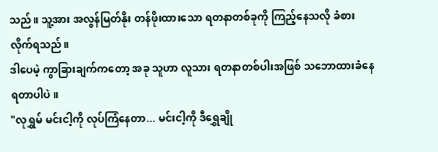သည်။ သူ့အား အလွန်မြတ်နိုး တန်ဖိုးထားသော ရတနာတစ်ခုကို ကြည့်နေသလို ခံစားလိုက်ရသည်။
ဒါပေမဲ့ ကွာခြားချက်ကတော့ အခု သူဟာ လူသား ရတနာတစ်ပါးအဖြစ် သဘောထားခံနေရတာပါပဲ။
"လုရွှမ် မင်းငါ့ကို လုပ်ကြံနေတာ... မင်းငါ့ကို ဒီရွှေချို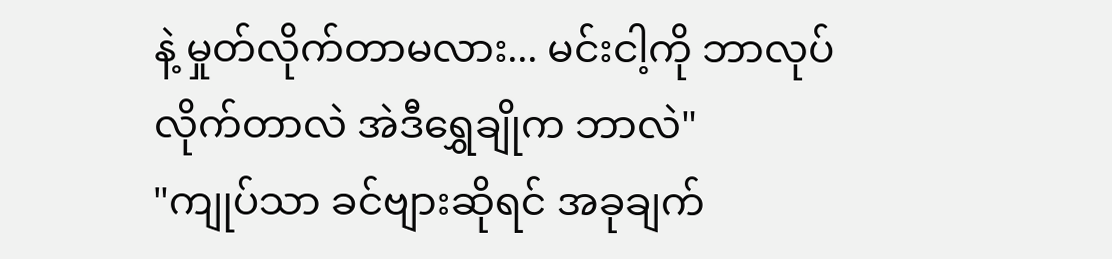နဲ့ မှုတ်လိုက်တာမလား... မင်းငါ့ကို ဘာလုပ်လိုက်တာလဲ အဲဒီရွှေချိုက ဘာလဲ"
"ကျုပ်သာ ခင်ဗျားဆိုရင် အခုချက်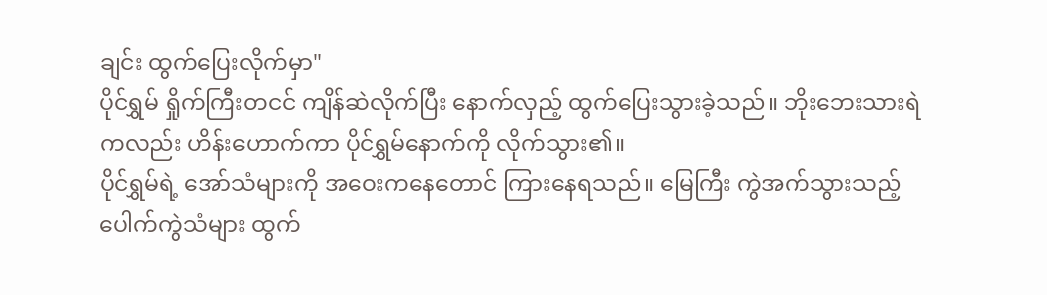ချင်း ထွက်ပြေးလိုက်မှာ"
ပိုင်ရွှမ် ရှိုက်ကြီးတငင် ကျိန်ဆဲလိုက်ပြီး နောက်လှည့် ထွက်ပြေးသွားခဲ့သည်။ ဘိုးဘေးသားရဲကလည်း ဟိန်းဟောက်ကာ ပိုင်ရွှမ်နောက်ကို လိုက်သွား၏။
ပိုင်ရွှမ်ရဲ့ အော်သံများကို အဝေးကနေတောင် ကြားနေရသည်။ မြေကြီး ကွဲအက်သွားသည့် ပေါက်ကွဲသံများ ထွက်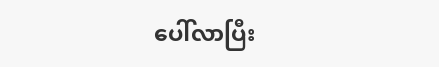ပေါ်လာပြီး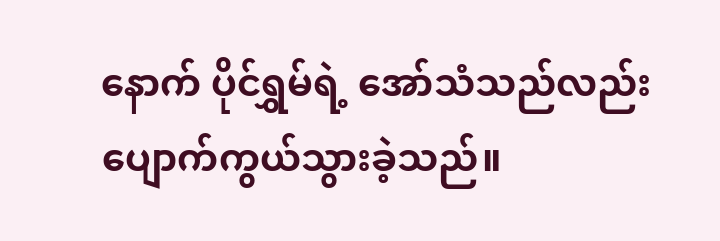နောက် ပိုင်ရွှမ်ရဲ့ အော်သံသည်လည်း ပျောက်ကွယ်သွားခဲ့သည်။